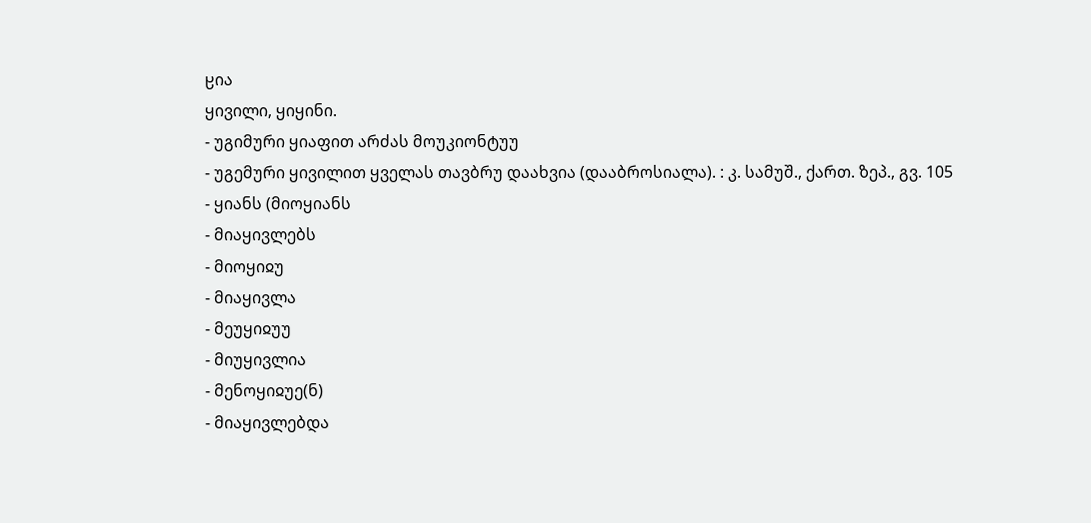ჸია
ყივილი, ყიყინი.
- უგიმური ყიაფით არძას მოუკიონტუუ
- უგემური ყივილით ყველას თავბრუ დაახვია (დააბროსიალა). : კ. სამუშ., ქართ. ზეპ., გვ. 105
- ყიანს (მიოყიანს
- მიაყივლებს
- მიოყიჲუ
- მიაყივლა
- მეუყიჲუუ
- მიუყივლია
- მენოყიჲუე(ნ)
- მიაყივლებდა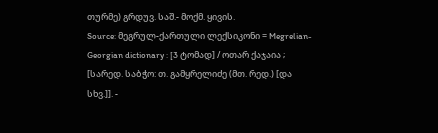თურმე) გრდუვ. საშ.- მოქმ. ყივის.
Source: მეგრულ-ქართული ლექსიკონი = Megrelian-Georgian dictionary : [3 ტომად] / ოთარ ქაჯაია ; [სარედ. საბჭო: თ. გამყრელიძე (მთ. რედ.) [და სხვ.]]. -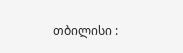თბილისი :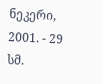ნეკერი, 2001. - 29 სმ.